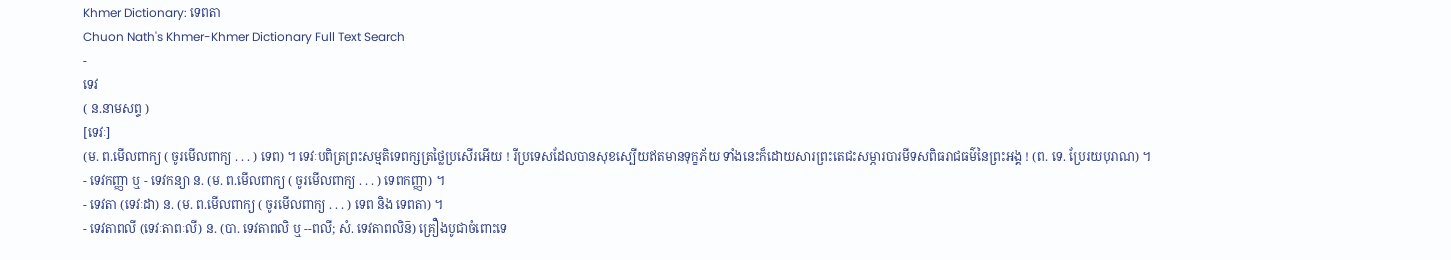Khmer Dictionary: ទេពតា
Chuon Nath's Khmer-Khmer Dictionary Full Text Search
-
ទេវ
( ន.នាមសព្ទ )
[ទេវៈ]
(ម. ព.មើលពាក្យ ( ចូរមើលពាក្យ . . . ) ទេព) ។ ទេវៈបពិត្រព្រះសម្មតិទេពក្សត្រថ្លៃប្រសើរអើយ ! រីប្រទេសដែលបានសុខស្បើយឥតមានទុក្ខភ័យ ទាំងនេះក៏ដោយសារព្រះតេជះសម្ភារបារមីទសពិធរាជធម៌នៃព្រះអង្គ ! (ព. ទេ. ប្រែរយបុរាណ) ។
- ទេវកញ្ញា ឬ - ទេវកន្យា ន. (ម. ព.មើលពាក្យ ( ចូរមើលពាក្យ . . . ) ទេពកញ្ញា) ។
- ទេវតា (ទេវៈដា) ន. (ម. ព.មើលពាក្យ ( ចូរមើលពាក្យ . . . ) ទេព និង ទេពតា) ។
- ទេវតាពលី (ទេវៈតាពៈលី) ន. (បា. ទេវតាពលិ ឬ --ពលី; សំ. ទេវតាពលិន៑) គ្រឿងបូជាចំពោះទេ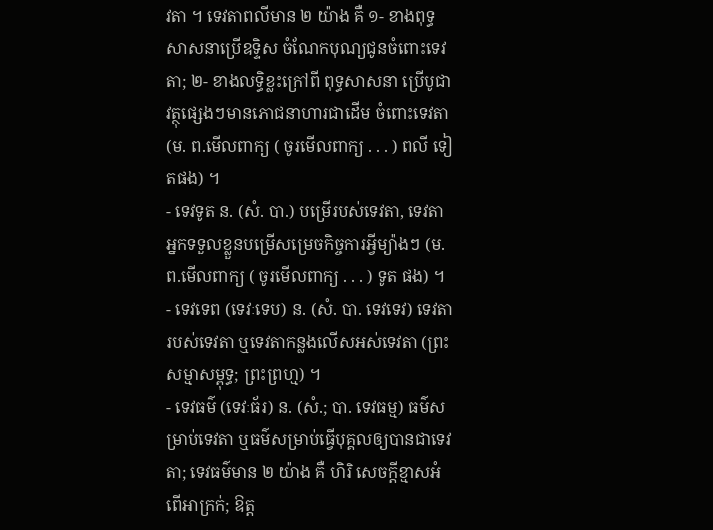វតា ។ ទេវតាពលីមាន ២ យ៉ាង គឺ ១- ខាងពុទ្ធសាសនាប្រើឧទ្ទិស ចំណែកបុណ្យជូនចំពោះទេវតា; ២- ខាងលទ្ធិខ្លះក្រៅពី ពុទ្ធសាសនា ប្រើបូជាវត្ថុផ្សេងៗមានភោជនាហារជាដើម ចំពោះទេវតា (ម. ព.មើលពាក្យ ( ចូរមើលពាក្យ . . . ) ពលី ទៀតផង) ។
- ទេវទូត ន. (សំ. បា.) បម្រើរបស់ទេវតា, ទេវតាអ្នកទទួលខ្លួនបម្រើសម្រេចកិច្ចការអ្វីម្យ៉ាងៗ (ម. ព.មើលពាក្យ ( ចូរមើលពាក្យ . . . ) ទូត ផង) ។
- ទេវទេព (ទេវៈទេប) ន. (សំ. បា. ទេវទេវ) ទេវតារបស់ទេវតា ឬទេវតាកន្លងលើសអស់ទេវតា (ព្រះសម្មាសម្ពុទ្ធ; ព្រះព្រហ្ម) ។
- ទេវធម៌ (ទេវៈធ័រ) ន. (សំ.; បា. ទេវធម្ម) ធម៌សម្រាប់ទេវតា ឬធម៌សម្រាប់ធ្វើបុគ្គលឲ្យបានជាទេវតា; ទេវធម៌មាន ២ យ៉ាង គឺ ហិរិ សេចក្ដីខ្មាសអំពើអាក្រក់; ឱត្ត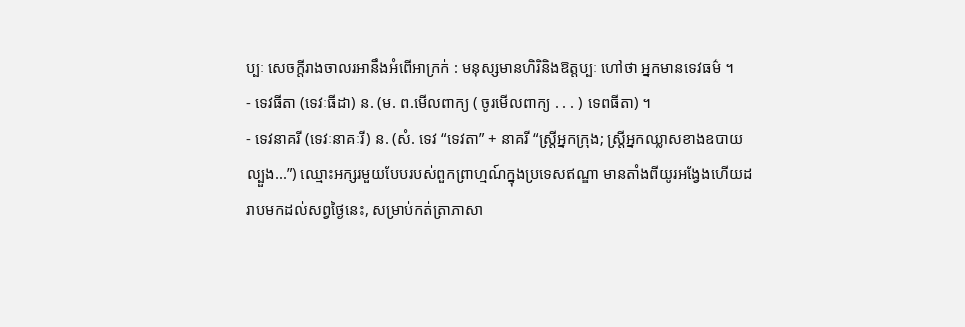ប្បៈ សេចក្ដីរាងចាលរអានឹងអំពើអាក្រក់ : មនុស្សមានហិរិនិងឱត្តប្បៈ ហៅថា អ្នកមានទេវធម៌ ។
- ទេវធីតា (ទេវៈធីដា) ន. (ម. ព.មើលពាក្យ ( ចូរមើលពាក្យ . . . ) ទេពធីតា) ។
- ទេវនាគរី (ទេវៈនាគៈរី) ន. (សំ. ទេវ “ទេវតា” + នាគរី “ស្ត្រីអ្នកក្រុង; ស្រ្តីអ្នកឈ្លាសខាងឧបាយល្បួង...”) ឈ្មោះអក្សរមួយបែបរបស់ពួកព្រាហ្មណ៍ក្នុងប្រទេសឥណ្ឌា មានតាំងពីយូរអង្វែងហើយដរាបមកដល់សព្វថ្ងៃនេះ, សម្រាប់កត់ត្រាភាសា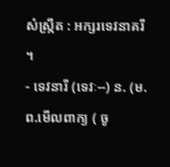សំស្ក្រឹត : អក្សរទេវនាគរី ។
- ទេវនារី (ទេវៈ--) ន. (ម. ព.មើលពាក្យ ( ចូ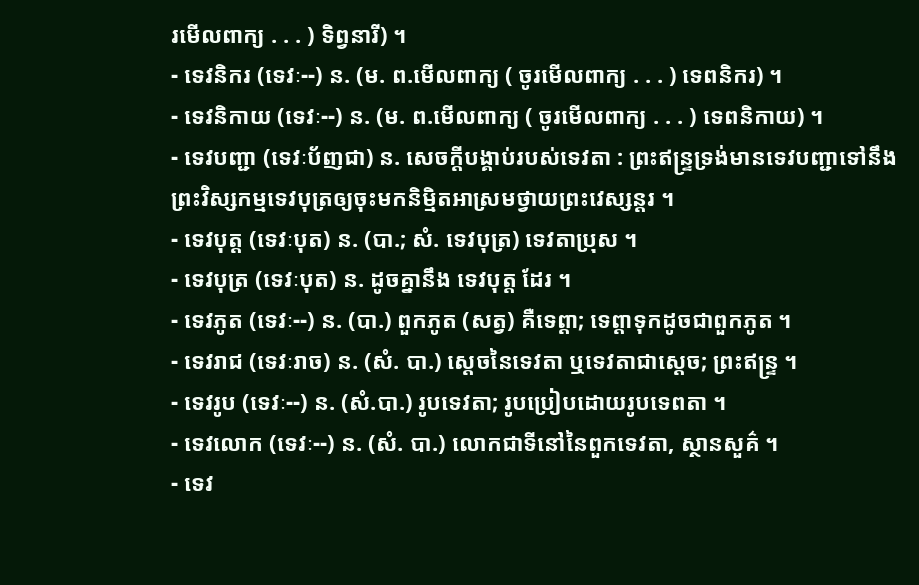រមើលពាក្យ . . . ) ទិព្វនារី) ។
- ទេវនិករ (ទេវៈ--) ន. (ម. ព.មើលពាក្យ ( ចូរមើលពាក្យ . . . ) ទេពនិករ) ។
- ទេវនិកាយ (ទេវៈ--) ន. (ម. ព.មើលពាក្យ ( ចូរមើលពាក្យ . . . ) ទេពនិកាយ) ។
- ទេវបញ្ជា (ទេវៈប័ញជា) ន. សេចក្ដីបង្គាប់របស់ទេវតា : ព្រះឥន្ទ្រទ្រង់មានទេវបញ្ជាទៅនឹងព្រះវិស្សកម្មទេវបុត្រឲ្យចុះមកនិម្មិតអាស្រមថ្វាយព្រះវេស្សន្តរ ។
- ទេវបុត្ត (ទេវៈបុត) ន. (បា.; សំ. ទេវបុត្រ) ទេវតាប្រុស ។
- ទេវបុត្រ (ទេវៈបុត) ន. ដូចគ្នានឹង ទេវបុត្ត ដែរ ។
- ទេវភូត (ទេវៈ--) ន. (បា.) ពួកភូត (សត្វ) គឺទេព្តា; ទេព្តាទុកដូចជាពួកភូត ។
- ទេវរាជ (ទេវៈរាច) ន. (សំ. បា.) ស្ដេចនៃទេវតា ឬទេវតាជាស្ដេច; ព្រះឥន្រ្ទ ។
- ទេវរូប (ទេវៈ--) ន. (សំ.បា.) រូបទេវតា; រូបប្រៀបដោយរូបទេពតា ។
- ទេវលោក (ទេវៈ--) ន. (សំ. បា.) លោកជាទីនៅនៃពួកទេវតា, ស្ថានសួគ៌ ។
- ទេវ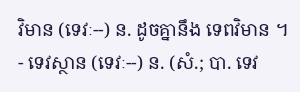វិមាន (ទេវៈ--) ន. ដូចគ្នានឹង ទេពវិមាន ។
- ទេវស្ថាន (ទេវៈ--) ន. (សំ.; បា. ទេវ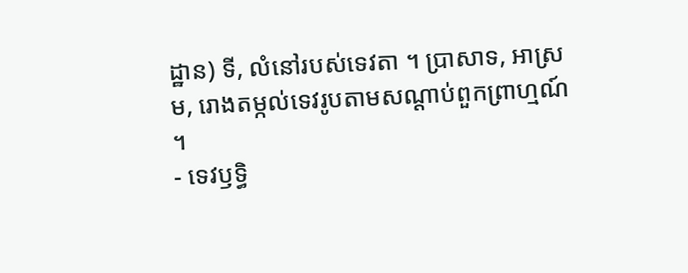ដ្ឋាន) ទី, លំនៅរបស់ទេវតា ។ ប្រាសាទ, អាស្រម, រោងតម្កល់ទេវរូបតាមសណ្ដាប់ពួកព្រាហ្មណ៍ ។
- ទេវឫទ្ធិ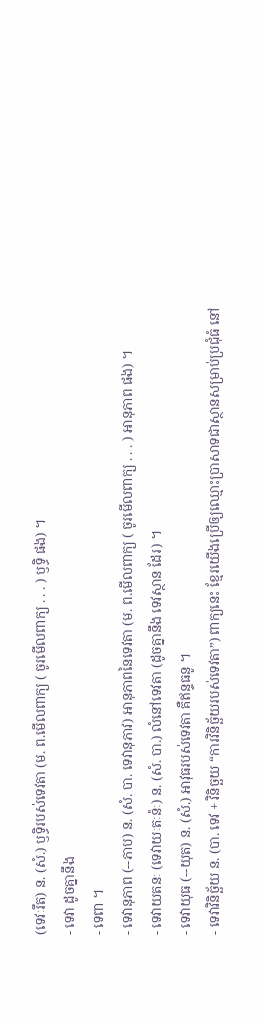(ទេវៈរឹត) ន. (សំ.) ឫទ្ធិរបស់ទេវតា (ម. ព.មើលពាក្យ ( ចូរមើលពាក្យ . . . ) ឫទ្ធិ ផង) ។
- ទេវា ដូចគ្នានឹង
- ទេពា ។
- ទេវានុភាព (--ភាប) ន. (សំ. បា. ទេវានុភាវ) អានុភាពនៃទេវតា (ម. ព.មើលពាក្យ ( ចូរមើលពាក្យ . . . ) អានុភាព ផង) ។
- ទេវាយតនៈ (ទេវាយៈតៈន៉ៈ) ន. (សំ. បា.) លំនៅទេវតា (ដូចគ្នានឹង ទេវស្ថាន ដែរ) ។
- ទេវាយុធ (--យុត) ន. (សំ.) អាវុធរបស់ទេវតា គឺឥន្ទធនូ ។
- ទេវាវិនិច្ឆ័យ ន. (បា. ទេវ + វិនិច្ឆយ “ការវិនិច្ឆ័យរបស់ទេវតា”) ពាក្យនេះ ខ្មែរយើងប្រើឲ្យឈ្មោះប្រាសាទជាស្ថានសម្រាប់ប្រជុំធំ នៅ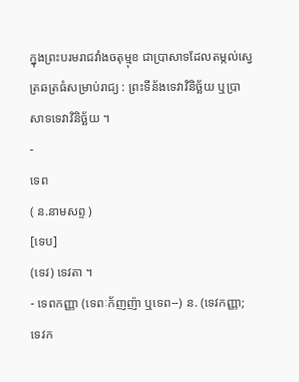ក្នុងព្រះបរមរាជវាំងចតុម្មុខ ជាប្រាសាទដែលតម្កល់ស្វេត្រឆត្រធំសម្រាប់រាជ្យ : ព្រះទីន័ងទេវាវិនិច្ឆ័យ ឬប្រាសាទទេវាវិនិច្ឆ័យ ។
-
ទេព
( ន.នាមសព្ទ )
[ទេប]
(ទេវ) ទេវតា ។
- ទេពកញ្ញា (ទេពៈក័ញញ៉ា ឬទេព--) ន. (ទេវកញ្ញា; ទេវក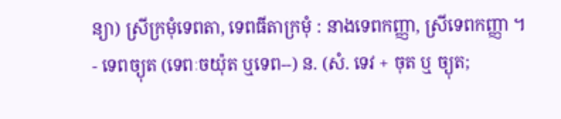ន្យា) ស្រីក្រមុំទេពតា, ទេពធីតាក្រមុំ : នាងទេពកញ្ញា, ស្រីទេពកញ្ញា ។
- ទេពច្យុត (ទេពៈចយ៉ុត ឬទេព--) ន. (សំ. ទេវ + ចុត ឬ ច្យុត;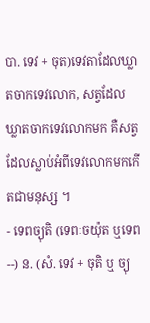បា. ទេវ + ចុត)ទេវតាដែលឃ្លាតចាកទេវលោក, សត្វដែលឃ្លាតចាកទេវលោកមក គឺសត្វដែលស្លាប់អំពីទេវលោកមកកើតជាមនុស្ស ។
- ទេពច្យុតិ (ទេពៈចយ៉ុត ឬទេព--) ន. (សំ. ទេវ + ចុតិ ឬ ច្យុ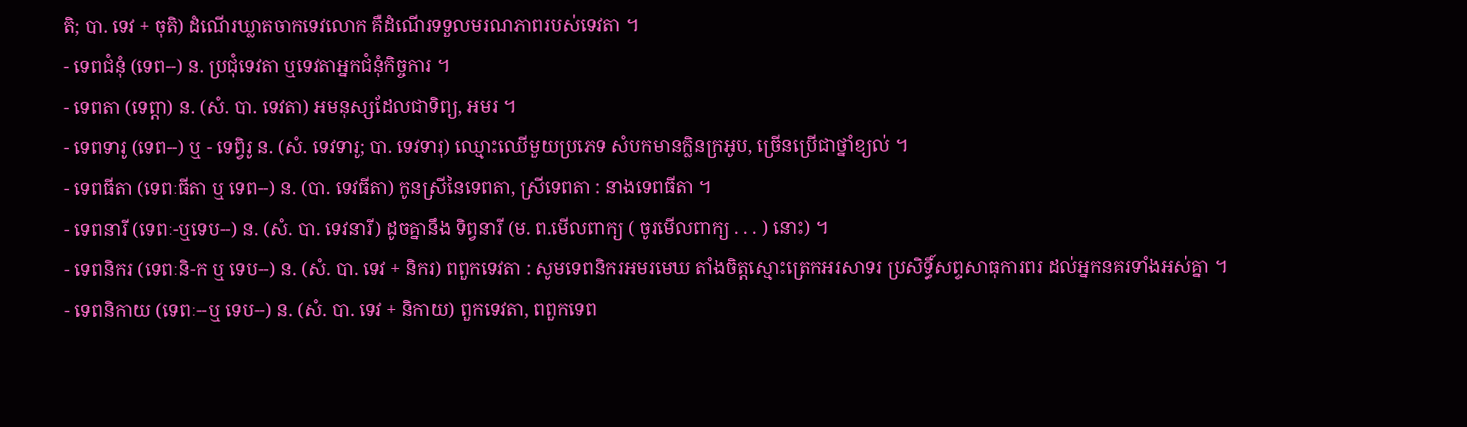តិ; បា. ទេវ + ចុតិ) ដំណើរឃ្លាតចាកទេវលោក គឺដំណើរទទួលមរណភាពរបស់ទេវតា ។
- ទេពជំនុំ (ទេព--) ន. ប្រជុំទេវតា ឬទេវតាអ្នកជំនុំកិច្ចការ ។
- ទេពតា (ទេព្តា) ន. (សំ. បា. ទេវតា) អមនុស្សដែលជាទិព្យ, អមរ ។
- ទេពទារូ (ទេព--) ឬ - ទេព្វិរូ ន. (សំ. ទេវទារូ; បា. ទេវទារុ) ឈ្មោះឈើមួយប្រភេទ សំបកមានក្លិនក្រអូប, ច្រើនប្រើជាថ្នាំខ្យល់ ។
- ទេពធីតា (ទេពៈធីតា ឬ ទេព--) ន. (បា. ទេវធីតា) កូនស្រីនៃទេពតា, ស្រីទេពតា : នាងទេពធីតា ។
- ទេពនារី (ទេពៈ-ឬទេប--) ន. (សំ. បា. ទេវនារី) ដូចគ្នានឹង ទិព្វនារី (ម. ព.មើលពាក្យ ( ចូរមើលពាក្យ . . . ) នោះ) ។
- ទេពនិករ (ទេពៈនិ-ក ឬ ទេប--) ន. (សំ. បា. ទេវ + និករ) ពពួកទេវតា : សូមទេពនិករអមរមេឃ តាំងចិត្តស្មោះត្រេកអរសាទរ ប្រសិទ្ធិ៍សព្ទសាធុការពរ ដល់អ្នកនគរទាំងអស់គ្នា ។
- ទេពនិកាយ (ទេពៈ--ឬ ទេប--) ន. (សំ. បា. ទេវ + និកាយ) ពួកទេវតា, ពពួកទេព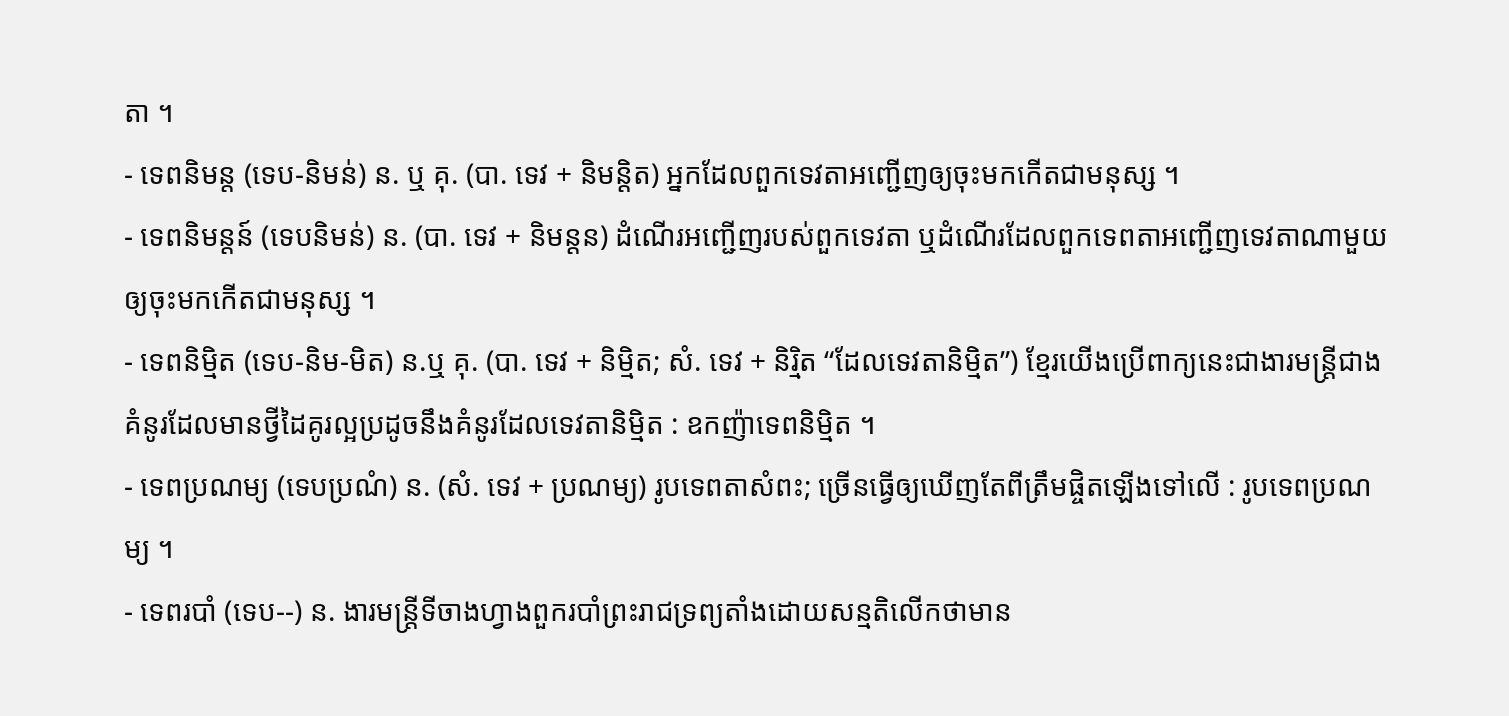តា ។
- ទេពនិមន្ត (ទេប-និមន់) ន. ឬ គុ. (បា. ទេវ + និមន្តិត) អ្នកដែលពួកទេវតាអញ្ជើញឲ្យចុះមកកើតជាមនុស្ស ។
- ទេពនិមន្តន៍ (ទេបនិមន់) ន. (បា. ទេវ + និមន្តន) ដំណើរអញ្ជើញរបស់ពួកទេវតា ឬដំណើរដែលពួកទេពតាអញ្ជើញទេវតាណាមួយឲ្យចុះមកកើតជាមនុស្ស ។
- ទេពនិម្មិត (ទេប-និម-មិត) ន.ឬ គុ. (បា. ទេវ + និម្មិត; សំ. ទេវ + និរិ្មត “ដែលទេវតានិម្មិត”) ខ្មែរយើងប្រើពាក្យនេះជាងារមន្រ្តីជាងគំនូរដែលមានថ្វីដៃគូរល្អប្រដូចនឹងគំនូរដែលទេវតានិម្មិត : ឧកញ៉ាទេពនិម្មិត ។
- ទេពប្រណម្យ (ទេបប្រណំ) ន. (សំ. ទេវ + ប្រណម្យ) រូបទេពតាសំពះ; ច្រើនធ្វើឲ្យឃើញតែពីត្រឹមផ្ចិតឡើងទៅលើ : រូបទេពប្រណម្យ ។
- ទេពរបាំ (ទេប--) ន. ងារមន្រ្តីទីចាងហ្វាងពួករបាំព្រះរាជទ្រព្យតាំងដោយសន្មតិលើកថាមាន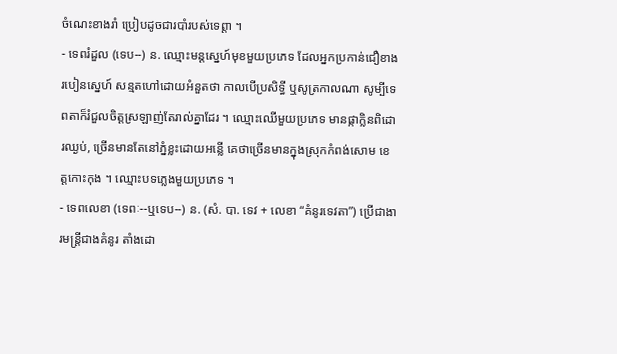ចំណេះខាងរាំ ប្រៀបដូចជារបាំរបស់ទេព្តា ។
- ទេពរំដួល (ទេប--) ន. ឈ្មោះមន្តស្នេហ៍មុខមួយប្រភេទ ដែលអ្នកប្រកាន់ជឿខាងរបៀនស្នេហ៍ សន្មតហៅដោយអំនួតថា កាលបើប្រសិទ្ធី ឬសូត្រកាលណា សូម្បីទេពតាក៏រំជួលចិត្តស្រឡាញ់តែរាល់គ្នាដែរ ។ ឈ្មោះឈើមួយប្រភេទ មានផ្កាក្លិនពិដោរឈ្ងប់, ច្រើនមានតែនៅភ្នំខ្លះដោយអន្លើ គេថាច្រើនមានក្នុងស្រុកកំពង់សោម ខេត្តកោះកុង ។ ឈ្មោះបទភ្លេងមួយប្រភេទ ។
- ទេពលេខា (ទេពៈ--ឬទេប--) ន. (សំ. បា. ទេវ + លេខា “គំនូរទេវតា”) ប្រើជាងារមន្ត្រីជាងគំនូរ តាំងដោ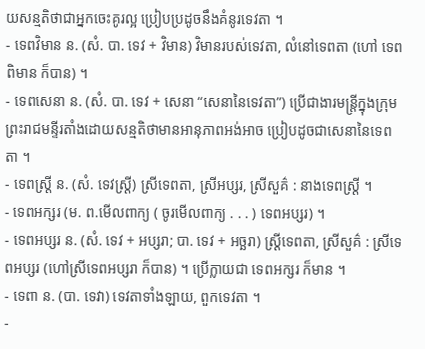យសន្មតិថាជាអ្នកចេះគូរល្អ ប្រៀបប្រដូចនឹងគំនូរទេវតា ។
- ទេពវិមាន ន. (សំ. បា. ទេវ + វិមាន) វិមានរបស់ទេវតា, លំនៅទេពតា (ហៅ ទេពពិមាន ក៏បាន) ។
- ទេពសេនា ន. (សំ. បា. ទេវ + សេនា “សេនានៃទេវតា”) ប្រើជាងារមន្ត្រីក្នុងក្រុមព្រះរាជមន្ទីរតាំងដោយសន្មតិថាមានអានុភាពអង់អាច ប្រៀបដូចជាសេនានៃទេពតា ។
- ទេពស្រ្តី ន. (សំ. ទេវស្រ្តី) ស្រីទេពតា, ស្រីអប្សរ, ស្រីសួគ៌ : នាងទេពស្រី្ត ។
- ទេពអក្សរ (ម. ព.មើលពាក្យ ( ចូរមើលពាក្យ . . . ) ទេពអប្សរ) ។
- ទេពអប្សរ ន. (សំ. ទេវ + អប្សរា; បា. ទេវ + អច្ឆរា) ស្រ្តីទេពតា, ស្រីសួគ៌ : ស្រីទេពអប្សរ (ហៅស្រីទេពអប្សរា ក៏បាន) ។ ប្រើក្លាយជា ទេពអក្សរ ក៏មាន ។
- ទេពា ន. (បា. ទេវា) ទេវតាទាំងឡាយ, ពួកទេវតា ។
-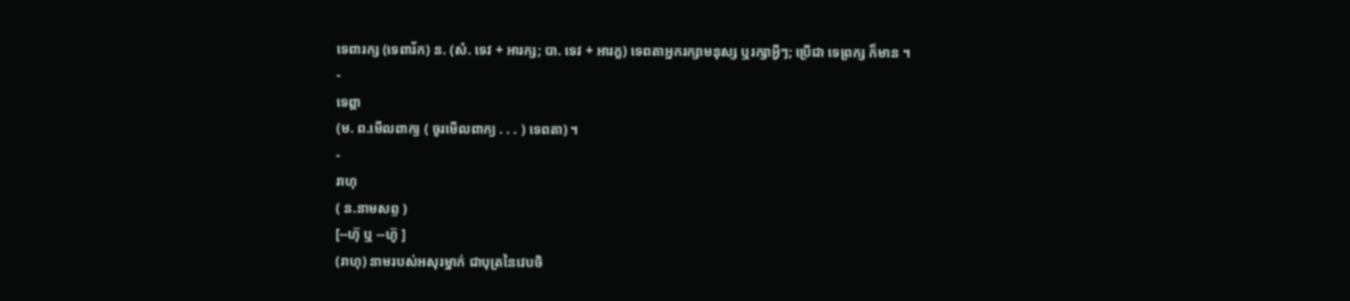ទេពារក្ស (ទេពារ័ក) ន. (សំ. ទេវ + អារក្ស; បា. ទេវ + អារក្ខ) ទេពតាអ្នករក្សាមនុស្ស ឬរក្សាអ្វីៗ; ប្រើជា ទេព្រក្ស ក៏មាន ។
-
ទេព្តា
(ម. ព.មើលពាក្យ ( ចូរមើលពាក្យ . . . ) ទេពតា) ។
-
រាហុ
( ន.នាមសព្ទ )
[--ហ៊ុ ឬ --ហ៊ូ ]
(រាហុ) នាមរបស់អសុរម្នាក់ ជាបុត្រនៃវេបចិ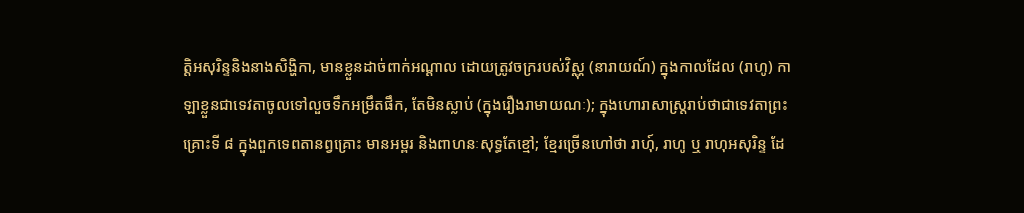ត្តិអសុរិន្ទនិងនាងសិង្ហិកា, មានខ្លួនដាច់ពាក់អណ្ដាល ដោយត្រូវចក្ររបស់វិស្ណុ (នារាយណ៍) ក្នុងកាលដែល (រាហូ) កាឡាខ្លួនជាទេវតាចូលទៅលួចទឹកអម្រឹតផឹក, តែមិនស្លាប់ (ក្នុងរឿងរាមាយណៈ); ក្នុងហោរាសាស្រ្តរាប់ថាជាទេវតាព្រះគ្រោះទី ៨ ក្នុងពួកទេពតានព្វគ្រោះ មានអម្ពរ និងពាហនៈសុទ្ធតែខ្មៅ; ខ្មែរច្រើនហៅថា រាហុ៍, រាហូ ឬ រាហុអសុរិន្ទ ដែ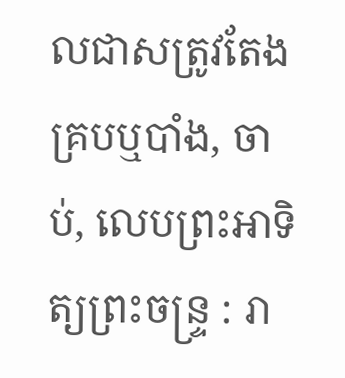លជាសត្រូវតែងគ្របឬបាំង, ចាប់, លេបព្រះអាទិត្យព្រះចន្រ្ទ : រា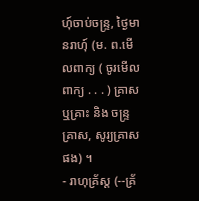ហុ៍ចាប់ចន្រ្ទ, ថ្ងៃមានរាហុ៍ (ម. ព.មើលពាក្យ ( ចូរមើលពាក្យ . . . ) គ្រាស ឬគ្រាះ និង ចន្រ្ទគ្រាស, សូរ្យគ្រាស ផង) ។
- រាហុគ្រ័ស្ត (--គ្រ័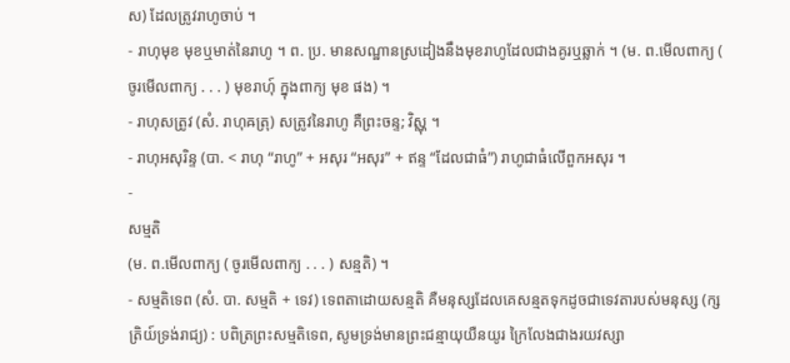ស) ដែលត្រូវរាហូចាប់ ។
- រាហុមុខ មុខឬមាត់នៃរាហូ ។ ព. ប្រ. មានសណ្ឋានស្រដៀងនឹងមុខរាហូដែលជាងគូរឬឆ្លាក់ ។ (ម. ព.មើលពាក្យ ( ចូរមើលពាក្យ . . . ) មុខរាហុ៍ ក្នុងពាក្យ មុខ ផង) ។
- រាហុសត្រូវ (សំ. រាហុឝត្រុ) សត្រូវនៃរាហូ គឺព្រះចន្ទ; វិស្ណុ ។
- រាហុអសុរិន្ទ (បា. < រាហុ “រាហូ” + អសុរ “អសុរ” + ឥន្ទ “ដែលជាធំ”) រាហូជាធំលើពួកអសុរ ។
-
សម្មតិ
(ម. ព.មើលពាក្យ ( ចូរមើលពាក្យ . . . ) សន្មតិ) ។
- សម្មតិទេព (សំ. បា. សម្មតិ + ទេវ) ទេពតាដោយសន្មតិ គឺមនុស្សដែលគេសន្មតទុកដូចជាទេវតារបស់មនុស្ស (ក្សត្រិយ៍ទ្រង់រាជ្យ) : បពិត្រព្រះសម្មតិទេព, សូមទ្រង់មានព្រះជន្មាយុយឺនយូរ ក្រៃលែងជាងរយវស្សា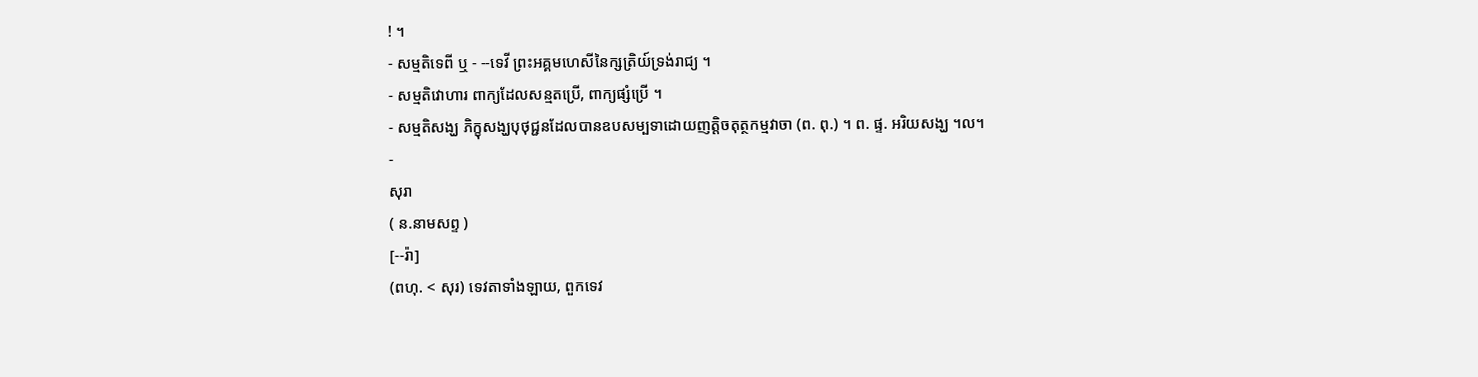! ។
- សម្មតិទេពី ឬ - --ទេវី ព្រះអគ្គមហេសីនៃក្សត្រិយ៍ទ្រង់រាជ្យ ។
- សម្មតិវោហារ ពាក្យដែលសន្មតប្រើ, ពាក្យផ្សំប្រើ ។
- សម្មតិសង្ឃ ភិក្ខុសង្ឃបុថុជ្ជនដែលបានឧបសម្បទាដោយញត្តិចតុត្ថកម្មវាចា (ព. ពុ.) ។ ព. ផ្ទ. អរិយសង្ឃ ។ល។
-
សុរា
( ន.នាមសព្ទ )
[--រ៉ា]
(ពហុ. < សុរ) ទេវតាទាំងឡាយ, ពួកទេវ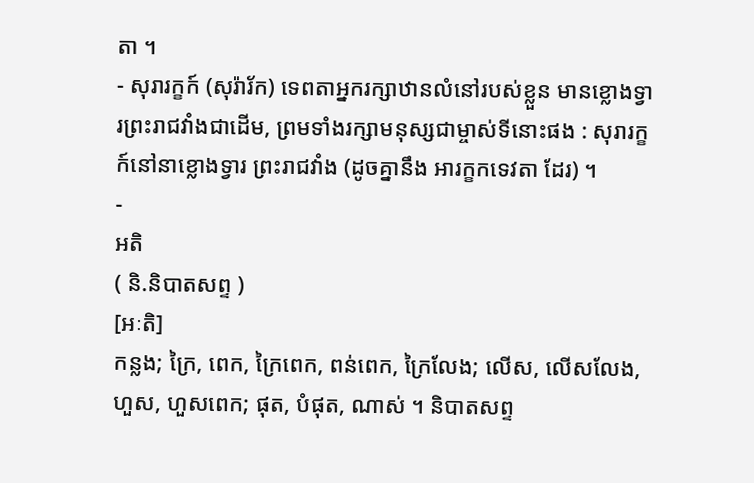តា ។
- សុរារក្ខក៍ (សុរ៉ារ័ក) ទេពតាអ្នករក្សាឋានលំនៅរបស់ខ្លួន មានខ្លោងទ្វារព្រះរាជវាំងជាដើម, ព្រមទាំងរក្សាមនុស្សជាម្ចាស់ទីនោះផង : សុរារក្ខក៍នៅនាខ្លោងទ្វារ ព្រះរាជវាំង (ដូចគ្នានឹង អារក្ខកទេវតា ដែរ) ។
-
អតិ
( និ.និបាតសព្ទ )
[អៈតិ]
កន្លង; ក្រៃ, ពេក, ក្រៃពេក, ពន់ពេក, ក្រៃលែង; លើស, លើសលែង, ហួស, ហួសពេក; ផុត, បំផុត, ណាស់ ។ និបាតសព្ទ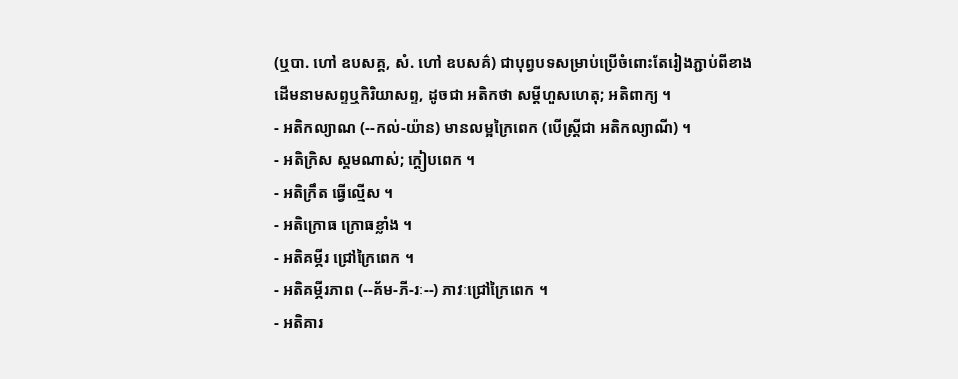(ឬបា. ហៅ ឧបសគ្គ, សំ. ហៅ ឧបសគ៌) ជាបុព្វបទសម្រាប់ប្រើចំពោះតែរៀងភ្ជាប់ពីខាងដើមនាមសព្ទឬកិរិយាសព្ទ, ដូចជា អតិកថា សម្ដីហួសហេតុ; អតិពាក្យ ។
- អតិកល្យាណ (--កល់-យ៉ាន) មានលម្អក្រៃពេក (បើស្ត្រីជា អតិកល្យាណី) ។
- អតិក្រិស ស្គមណាស់; ក្តៀបពេក ។
- អតិក្រឹត ធ្វើល្មើស ។
- អតិក្រោធ ក្រោធខ្លាំង ។
- អតិគម្ភីរ ជ្រៅក្រៃពេក ។
- អតិគម្ភីរភាព (--គ័ម-ភី-រៈ--) ភាវៈជ្រៅក្រៃពេក ។
- អតិគារ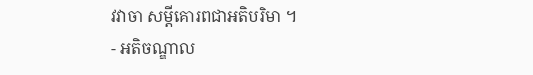វវាចា សម្ដីគោរពជាអតិបរិមា ។
- អតិចណ្ឌាល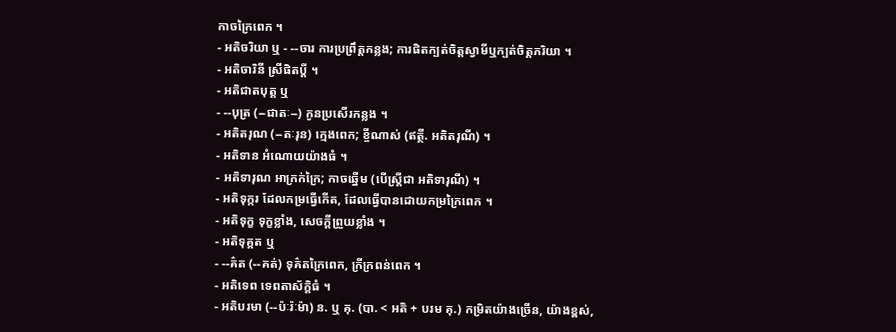កាចក្រៃពេក ។
- អតិចរិយា ឬ - --ចារ ការប្រព្រឹត្តកន្លង; ការផិតក្បត់ចិត្តស្វាមីឬក្បត់ចិត្តភរិយា ។
- អតិចារិនី ស្រីផិតប្តី ។
- អតិជាតបុត្ត ឬ
- --បុត្រ (--ជាតៈ--) កូនប្រសើរកន្លង ។
- អតិតរុណ (--តៈរុន) ក្មេងពេក; ខ្ចីណាស់ (ឥត្ថី. អតិតរុណី) ។
- អតិទាន អំណោយយ៉ាងធំ ។
- អតិទារុណ អាក្រក់ក្រៃ; កាចឆ្នើម (បើស្ត្រីជា អតិទារុណី) ។
- អតិទុក្ករ ដែលកម្រធ្វើកើត, ដែលធ្វើបានដោយកម្រក្រៃពេក ។
- អតិទុក្ខ ទុក្ខខ្លាំង, សេចក្ដីព្រួយខ្លាំង ។
- អតិទុគ្គត ឬ
- --គ៌ត (--គត់) ទុគ៌តក្រៃពេក, ក្រីក្រពន់ពេក ។
- អតិទេព ទេពតាស័ក្តិធំ ។
- អតិបរមា (--ប៉ៈរ៉ៈម៉ា) ន. ឬ គុ. (បា. < អតិ + បរម គុ.) កម្រិតយ៉ាងច្រើន, យ៉ាងខ្ពស់,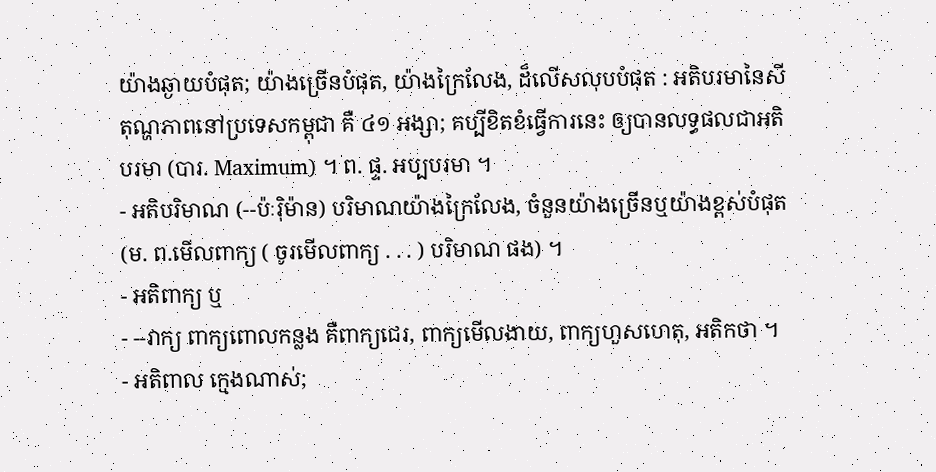យ៉ាងឆ្ងាយបំផុត; យ៉ាងច្រើនបំផុត, យ៉ាងក្រៃលែង, ដ៏លើសលុបបំផុត : អតិបរមានៃសីតុណ្ហភាពនៅប្រទេសកម្ពុជា គឺ ៤១ អង្សា; គប្បីខិតខំធ្វើការនេះ ឲ្យបានលទ្ធផលជាអតិបរមា (បារ. Maximum) ។ ព. ផ្ទ. អប្បបរមា ។
- អតិបរិមាណ (--ប៉ៈរ៉ិម៉ាន) បរិមាណយ៉ាងក្រៃលែង, ចំនួនយ៉ាងច្រើនឬយ៉ាងខ្ពស់បំផុត (ម. ព.មើលពាក្យ ( ចូរមើលពាក្យ . . . ) បរិមាណ ផង) ។
- អតិពាក្យ ឬ
- --វាក្យ ពាក្យពោលកន្លង គឺពាក្យជេរ, ពាក្យមើលងាយ, ពាក្យហួសហេតុ, អតិកថា ។
- អតិពាល ក្មេងណាស់;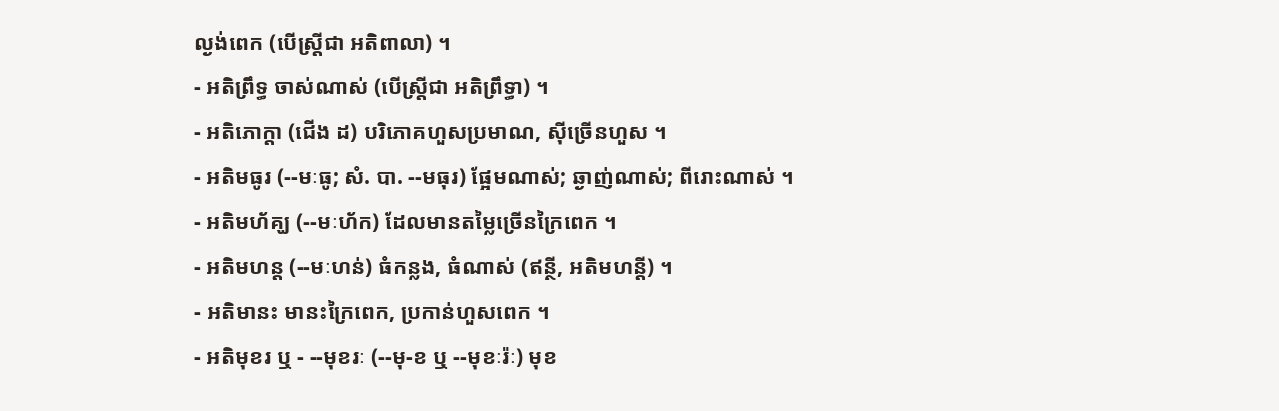ល្ងង់ពេក (បើស្ត្រីជា អតិពាលា) ។
- អតិព្រឹទ្ធ ចាស់ណាស់ (បើស្ត្រីជា អតិព្រឹទ្ធា) ។
- អតិភោក្តា (ជើង ដ) បរិភោគហួសប្រមាណ, ស៊ីច្រើនហួស ។
- អតិមធូរ (--មៈធូ; សំ. បា. --មធុរ) ផ្អែមណាស់; ឆ្ងាញ់ណាស់; ពីរោះណាស់ ។
- អតិមហ័គ្ឃ (--មៈហ័ក) ដែលមានតម្លៃច្រើនក្រៃពេក ។
- អតិមហន្ត (--មៈហន់) ធំកន្លង, ធំណាស់ (ឥន្ថី, អតិមហន្តី) ។
- អតិមានះ មានះក្រៃពេក, ប្រកាន់ហួសពេក ។
- អតិមុខរ ឬ - --មុខរៈ (--មុ-ខ ឬ --មុខៈរ៉ៈ) មុខ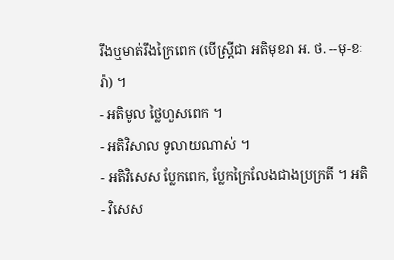រឹងឬមាត់រឹងក្រៃពេក (បើស្ត្រីជា អតិមុខរា អ. ថ. --មុ-ខៈរ៉ា) ។
- អតិមូល ថ្លៃហួសពេក ។
- អតិវិសាល ទូលាយណាស់ ។
- អតិវិសេស ប្លែកពេក, ប្លែកក្រៃលែងជាងប្រក្រតី ។ អតិ
- វិសេស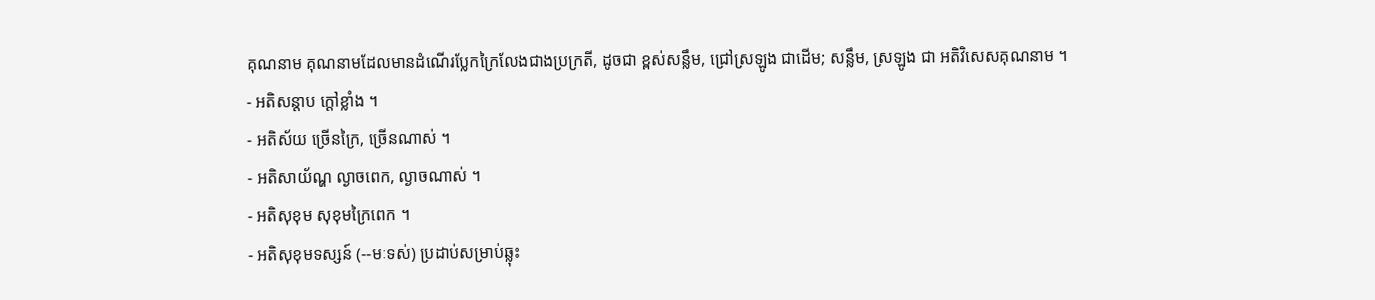គុណនាម គុណនាមដែលមានដំណើរប្លែកក្រៃលែងជាងប្រក្រតី, ដូចជា ខ្ពស់សន្លឹម, ជ្រៅស្រឡូង ជាដើម; សន្លឹម, ស្រឡូង ជា អតិវិសេសគុណនាម ។
- អតិសន្តាប ក្ដៅខ្លាំង ។
- អតិស័យ ច្រើនក្រៃ, ច្រើនណាស់ ។
- អតិសាយ័ណ្ហ ល្ងាចពេក, ល្ងាចណាស់ ។
- អតិសុខុម សុខុមក្រៃពេក ។
- អតិសុខុមទស្សន៍ (--មៈទស់) ប្រដាប់សម្រាប់ឆ្លុះ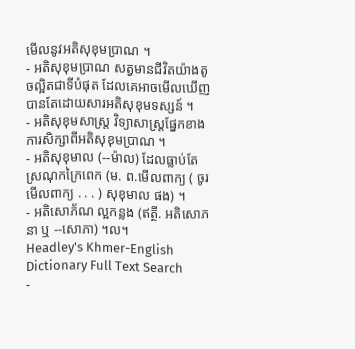មើលនូវអតិសុខុមប្រាណ ។
- អតិសុខុមប្រាណ សត្វមានជីវិតយ៉ាងតូចល្អិតជាទីបំផុត ដែលគេអាចមើលឃើញបានតែដោយសារអតិសុខុមទស្សន៍ ។
- អតិសុខុមសាស្រ្ត វិទ្យាសាស្រ្តផ្នែកខាងការសិក្សាពីអតិសុខុមប្រាណ ។
- អតិសុខុមាល (--ម៉ាល) ដែលធ្លាប់តែស្រណុកក្រៃពេក (ម. ព.មើលពាក្យ ( ចូរមើលពាក្យ . . . ) សុខុមាល ផង) ។
- អតិសោភ័ណ ល្អកន្លង (ឥត្ថី. អតិសោភនា ឬ --សោភា) ។ល។
Headley's Khmer-English Dictionary Full Text Search
-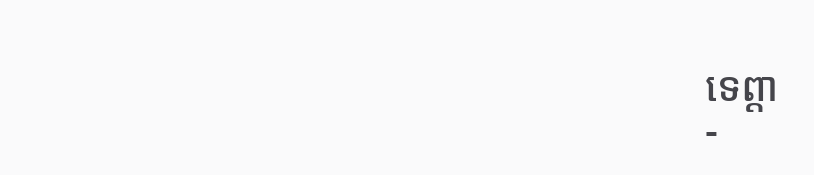ទេព្តា
-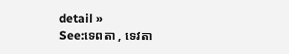detail »
See:ទេពតា , ទេវតា